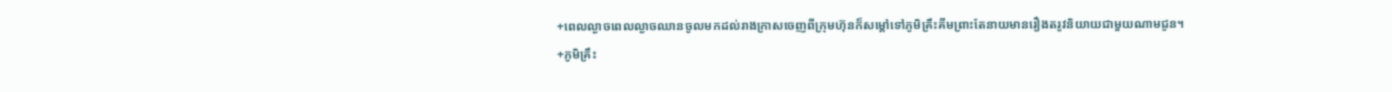+ពេលល្ងាចពេលល្ងាចឈានចូលមកដល់រាងក្រាសចេញពីក្រុមហ៊ុនក៏សម្តៅទៅភូមិគ្រឹះគីមព្រាះតែនាយមានរឿងតរូវនិយាយជាមួយណាមជូន។
+ភូមិគ្រឹះ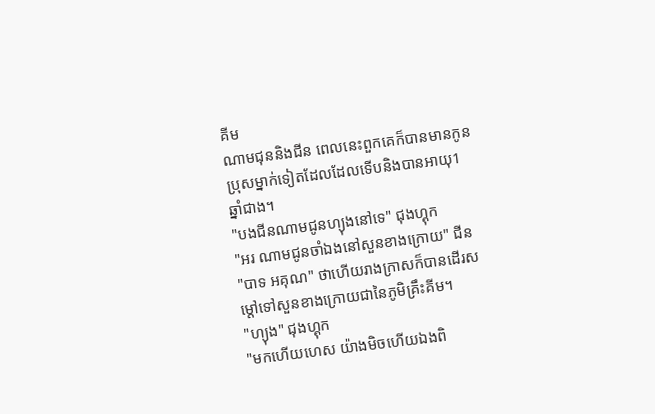គីម
ណាមជុននិងជីន ពេលនេះពួកគេក៏បានមានកូនប្រុសម្នាក់ទៀតដែលដែលទើបនិងបានអាយុ1ឆ្នាំជាង។
"បងជីនណាមជូនហ្យុងនៅទេ" ជុងហ្គុក
"អរ ណាមជូនចាំឯងនៅសួនខាងក្រោយ" ជីន
"បាទ អគុណ" ថាហើយរាងក្រាសក៏បានដើរសម្តៅទៅសួនខាងក្រោយជានៃភូមិគ្រឹះគីម។
"ហ្យុង" ជុងហ្គុក
"មកហើយហេស យ៉ាងមិចហើយឯងពិ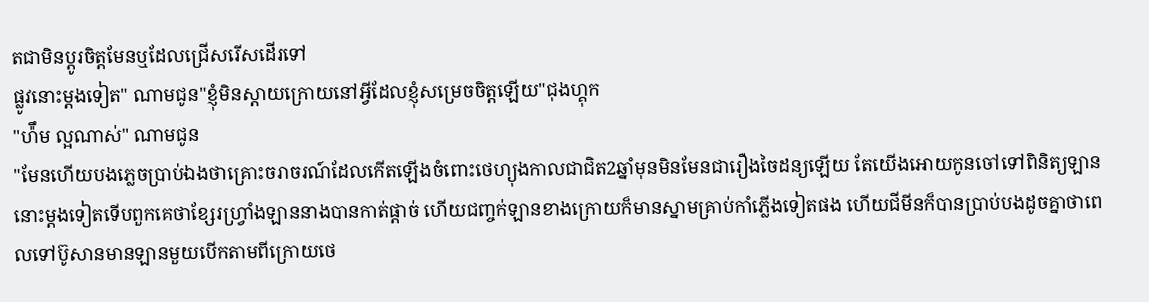តជាមិនប្តូរចិត្តមែនឬដែលជ្រើសរើសដើរទៅ
ផ្លូវនេាះម្តងទៀត" ណាមជូន"ខ្ញុំមិនស្តាយក្រោយនៅអ្វីដែលខ្ញុំសម្រេចចិត្តឡើយ"ជុងហ្គុក
"ហ៉ឹម ល្អណាស់" ណាមជូន
"មែនហើយបងភ្លេចប្រាប់ឯងថាគ្រេាះចរាចរណ៍ដែលកើតឡើងចំពេាះថេហ្យុងកាលជាជិត2ឆ្នាំមុនមិនមែនជារឿងចៃដន្យឡើយ តែយើងអោយកូនចៅទៅពិនិត្យឡាននេាះម្តងទៀតទើបពួកគេថាខ្សែរហ្រ្វាំងឡាននាងបានកាត់ផ្ដាច់ ហើយជញ្ចក់ឡានខាងក្រោយក៏មានស្នាមគ្រាប់កាំភ្លើងទៀតផង ហើយជីមីនក៏បានប្រាប់បងដូចគ្នាថាពេលទៅប៊ូសានមានឡានមួយបើកតាមពីក្រោយថេ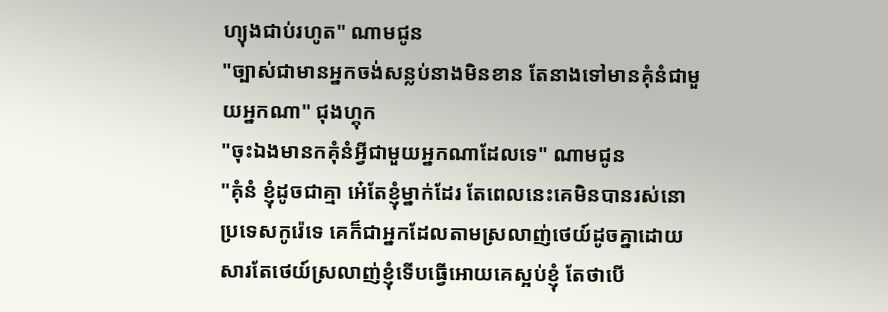ហ្យុងជាប់រហូត" ណាមជូន
"ច្បាស់ជាមានអ្នកចង់សន្លប់នាងមិនខាន តែនាងទៅមានគុំនំជាមួយអ្នកណា" ជុងហ្គុក
"ចុះឯងមានកគុំនំអ្វីជាមួយអ្នកណាដែលទេ" ណាមជូន
"គុំនំ ខ្ញុំដូចជាគ្មា អេ៎តែខ្ញុំម្នាក់ដែរ តែពេលនេះគេមិនបានរស់នោប្រទេសកូរ៉េទេ គេក៏ជាអ្នកដែលតាមស្រលាញ់ថេយ៍ដូចគ្នាដោយសារតែថេយ៍ស្រលាញ់ខ្ញុំទើបធ្វើអោយគេស្អប់ខ្ញុំ តែថាបើ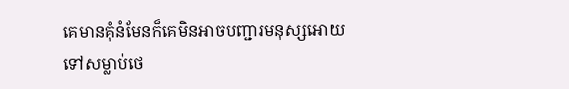គេមានគុំនំមែនក៏គេមិនអាចបញ្ជារមនុស្សអោយទៅសម្លាប់ថេ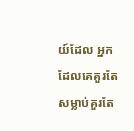យ៍ដែល អ្នកដែលគេគួរតែសម្លាប់គួរតែ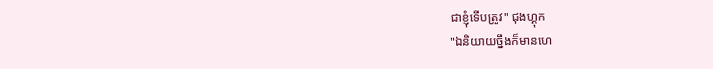ជាខ្ញុំទើបត្រូវ" ជុងហ្គុក
"ឯនិយាយច្នឹងក៏មានហេ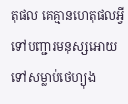តុផល គេគ្មានហេតុផលអ្វីទៅបញ្ជារមនុស្សអោយទៅសម្លាប់ថេហ្យុង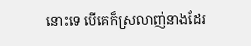នេាះទេ បើគេក៏ស្រលាញ់នាងដែរ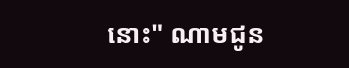នេាះ" ណាមជូន